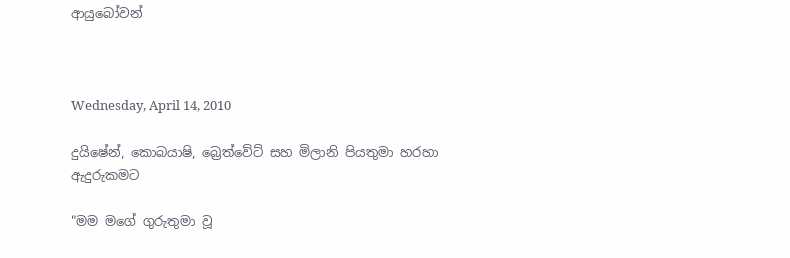ආයුබෝවන්



Wednesday, April 14, 2010

දුයිෂේන්, කොබයාෂි, බ්‍රෙත්වේට් සහ මිලානි පියතුමා හරහා ඇදුරුකමට

"මම මගේ ගුරුතුමා වූ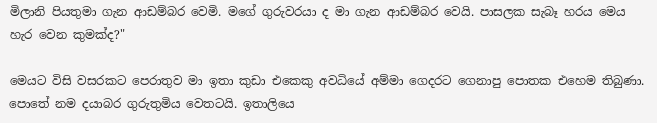මිලානි පියතුමා ගැන ආඩම්බර වෙමි. මගේ ගුරුවරයා ද මා ගැන ආඩම්බර වෙයි. පාසලක සැබෑ හරය මෙය හැර වෙන කුමක්ද?"

මෙයට විසි වසරකට පෙරාතුව මා ඉතා කුඩා එකෙකු අවධියේ අම්මා ගෙදරට ගෙනාපු පොතක එහෙම තිබුණා. පොතේ නම දයාබර ගුරුතුමිය වෙතටයි. ඉතාලියෙ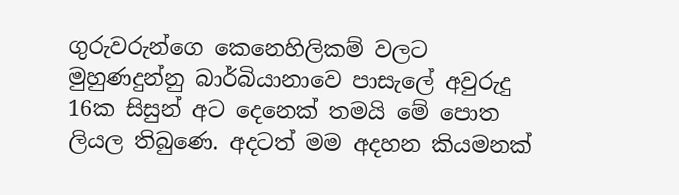ගුරුවරුන්ගෙ කෙනෙහිලිකම් වලට මුහුණදුන්නු බාර්බියානාවෙ පාසැලේ අවුරුදු 16ක සිසුන් අට දෙනෙක් තමයි මේ පොත ලියල තිබුණෙ. අදටත් මම අදහන කියමනක්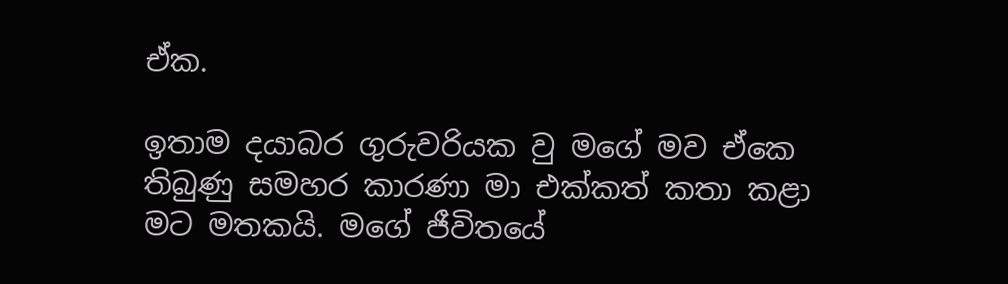ඒක.

ඉතාම දයාබර ගුරුවරියක වු මගේ මව ඒකෙ තිබුණු සමහර කාරණා මා එක්කත් කතා කළා මට මතකයි. මගේ ජීවිතයේ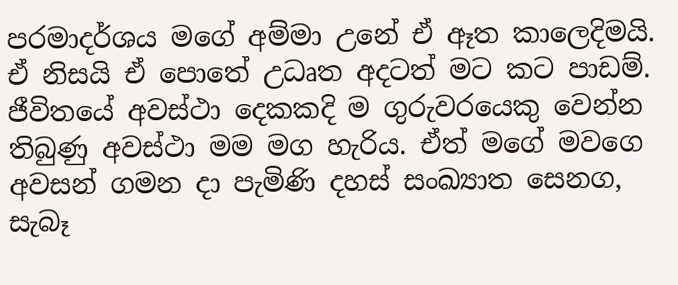පරමාදර්ශය මගේ අම්මා උනේ ඒ ඈත කාලෙදිමයි. ඒ නිසයි ඒ පොතේ උධෘත අදටත් මට කට පාඩම්. ජීවිතයේ අවස්ථා දෙකකදි ම ගුරුවරයෙකු වෙන්න තිබුණු අවස්ථා මම මග හැරිය. ඒත් මගේ මවගෙ අවසන් ගමන දා පැමිණි දහස් සංඛ්‍යාත සෙනග, සැබෑ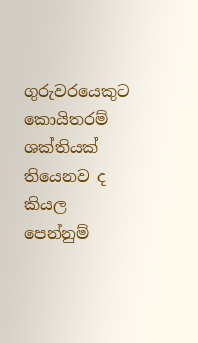ගුරුවරයෙකුට කොයිතරම් ශක්තියක් තියෙනව ද කියල පෙන්නුම්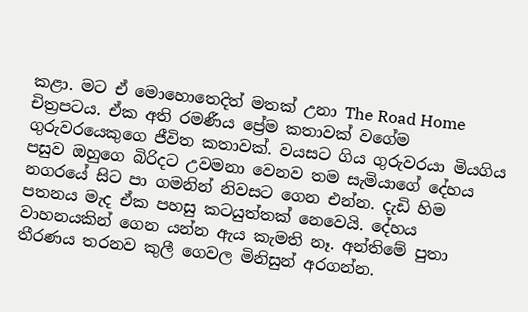කළා. මට ඒ මොහොතෙදිත් මතක් උනා The Road Home චිත්‍රපටය. ඒක අති රමණීය ප්‍රේම කතාවක් වගේම ගුරුවරයෙකුගෙ ජීවිත කතාවක්. වයසට ගිය ගුරුවරයා මියගිය පසුව ඔහුගෙ බිරිදට උවමනා වෙනව තම සැමියාගේ දේහය නගරයේ සිට පා ගමනින් නිවසට ගෙන එන්න. දැඩි හිම පතනය මැද ඒක පහසු කටයුත්තක් නෙවෙයි. දේහය වාහනයකින් ගෙන යන්න ඇය කැමති නෑ. අන්තිමේ පුතා තීරණය තරනව කුලී ගෙවල මිනිසුන් අරගන්න.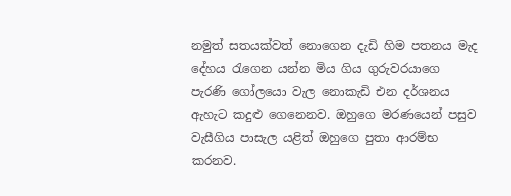නමුත් සතයක්වත් නොගෙන දැඩි හිම පතනය මැද දේහය රැගෙන යන්න මිය ගිය ගුරුවරයාගෙ පැරණි ගෝලයො වැල නොකැඩි එන දර්ශනය ඇහැට කදුළු ගෙනෙනව. ඔහුගෙ මරණයෙන් පසුව වැසීගිය පාසැ‍ල යළිත් ඔහුගෙ පුතා ආරම්භ කරනව.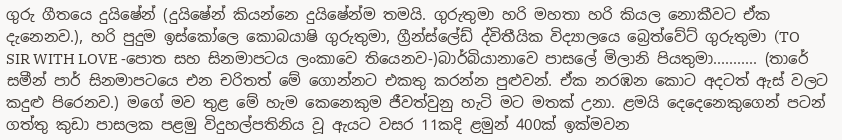ගුරු ගීතයෙ දුයිෂේන් (දුයිෂේන් කියන්නෙ දුයිෂේන්ම තමයි. ගුරුතුමා හරි මහතා හරි කියල නොකීවට ඒක දැනෙනව.), හරි පුදුම ඉස්කෝලෙ කොබයාෂි ගුරුතුමා, ග්‍රීන්ස්ලේඩ් ද්විතීයික විද්‍යාලයෙ බ්‍රෙත්වේට් ගුරුතුමා (TO SIR WITH LOVE -පොත සහ සිනමාපටය ලංකාවෙ තියෙනව-)බාර්බියානාවෙ පාසලේ මිලානි පියතුමා........... (තාරේ සමීන් පාර් සිනමාපටයෙ එන චරිතත් මේ ගොන්නට එකතු කරන්න පුළුවන්. ඒක නරඹන කොට අදටත් ඇස් වලට කදුළු පිරෙනව.) මගේ මව තුළ මේ හැම කෙනෙකුම ජීවත්වුනු හැටි මට මතක් උනා. ළමයි දෙදෙනෙකුගෙන් පටන් ගත්තු කුඩා පාසලක පළමු විදුහල්පතිනිය වූ ඇයට වසර 11කදි ළමුන් 400ක් ඉක්මවන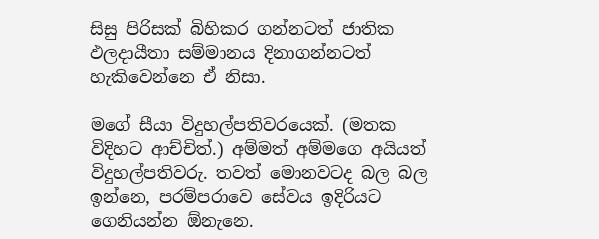සිසු පිරිසක් බිහිකර ගන්නටත් ජාතික ඵලදායීතා සම්මානය දිනාගන්නටත් හැකිවෙන්නෙ ඒ නිසා.

මගේ සීයා විදුහල්පතිවරයෙක්. (මතක විදිහට ආච්චිත්.) අම්මත් අම්මගෙ අයියත් විදුහල්පතිවරු. තවත් මොනවටද බල බල ඉන්නෙ, පරම්පරාවෙ සේවය ඉදිරියට ගෙනියන්න ඕනැනෙ.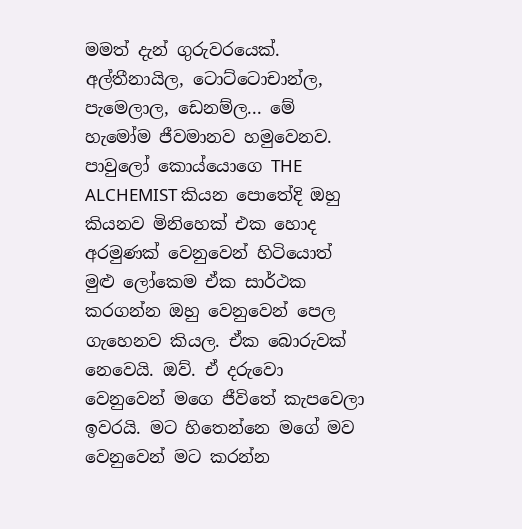මමත් දැන් ගුරුවරයෙක්. අල්තීනායිල, ටොට්ටොචාන්ල, පැමෙලාල, ඩෙනම්ල... මේ හැමෝම ජීවමානව හමුවෙනව. පාවුලෝ කොය්යොගෙ THE ALCHEMIST කියන පොතේදි ඔහු කියනව මිනිහෙක් එක හොද අරමුණක් වෙනුවෙන් හිටියොත් මුළු ලෝකෙම ඒක සාර්ථක කරගන්න ඔහු වෙනුවෙන් පෙල ගැහෙනව කියල. ඒක බොරුවක් නෙවෙයි. ඔව්. ඒ දරුවො වෙනුවෙන් මගෙ ජීවිතේ කැපවෙලා ඉවරයි. මට හිතෙන්නෙ මගේ මව වෙනුවෙන් මට කරන්න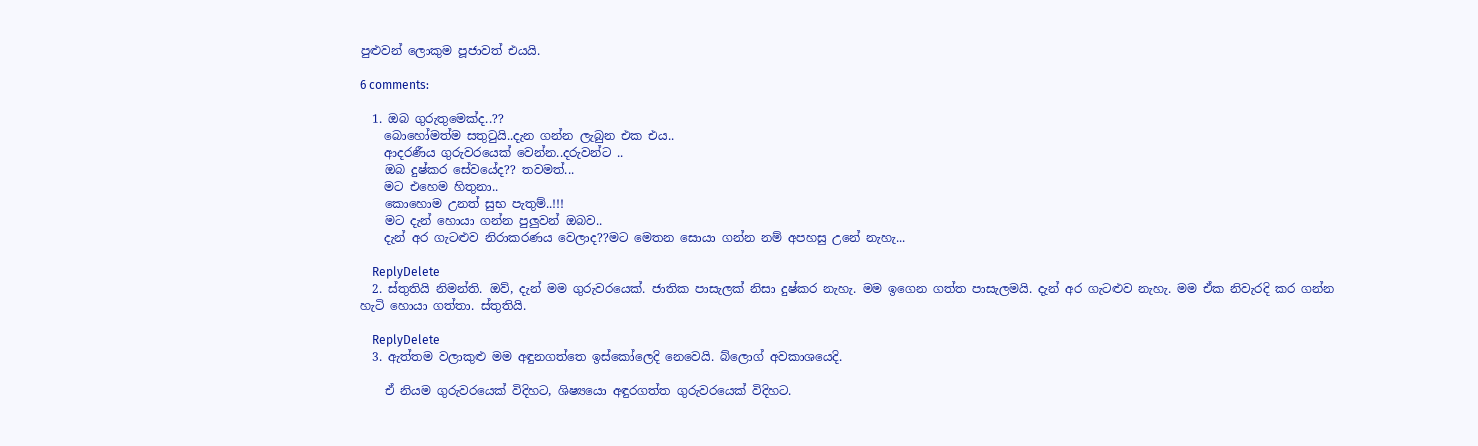පුළුවන් ලොකුම පූජාවත් එයයි.

6 comments:

  1. ඔබ ගුරුතුමෙක්ද..??
    බොහෝමත්ම සතුටුයි..දැන ගන්න ලැබුන එක එය..
    ආදරණීය ගුරුවරයෙක් වෙන්න..දරුවන්ට ..
    ඔබ දුෂ්කර සේවයේද?? තවමත්...
    මට එහෙම හිතුනා..
    කොහොම උනත් සුභ පැතුම්..!!!
    මට දැන් හොයා ගන්න පුලුවන් ඔබව..
    දැන් අර ගැටළුව නිරාකරණය වෙලාද??මට මෙතන සොයා ගන්න නම් අපහසු උනේ නැහැ...

    ReplyDelete
  2. ස්තුතියි නිමන්ති. ඔව්, දැන් මම ගුරුවරයෙක්. ජාතික පාසැලක් නිසා දුෂ්කර නැහැ. මම ඉගෙන ගත්ත පාසැලමයි. දැන් අර ගැටළුව නැහැ. මම ඒක නිවැරදි කර ගන්න හැටි හොයා ගත්තා. ස්තුතියි.

    ReplyDelete
  3. ඇත්තම වලාකුළු මම අඳුනගත්තෙ ඉස්කෝලෙදි නෙවෙයි. බ්ලොග් අවකාශයෙදි.

    ඒ නියම ගුරුවරයෙක් විදිහට, ශිෂ්‍යයො අඳුරගත්ත ගුරුවරයෙක් විදිහට.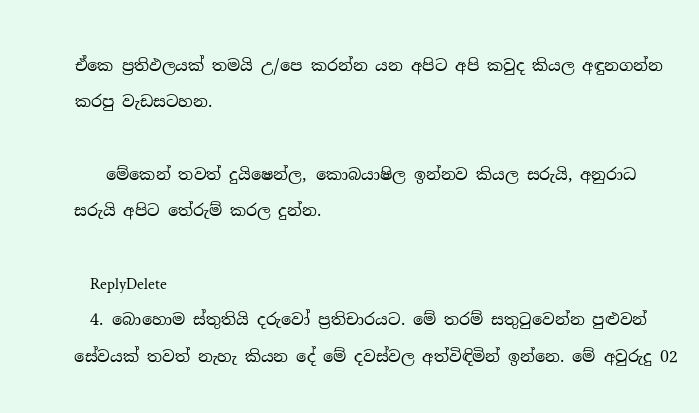ඒකෙ ප්‍රතිඵලයක් තමයි උ/පෙ කරන්න යන අපිට අපි කවුද කියල අඳුනගන්න කරපු වැඩසටහන.

    මේකෙන් තවත් දුයිෂෙන්ල, කොබයාෂිල ඉන්නව කියල සරුයි, අනුරාධ සරුයි අපිට තේරුම් කරල දුන්න.

    ReplyDelete
  4. බොහොම ස්තුතියි දරුවෝ ප්‍රතිචාරයට. මේ තරම් සතුටුවෙන්න පුළුවන් සේවයක් තවත් නැහැ කියන දේ මේ දවස්වල අත්විඳිමින් ඉන්නෙ. මේ අවුරුදු 02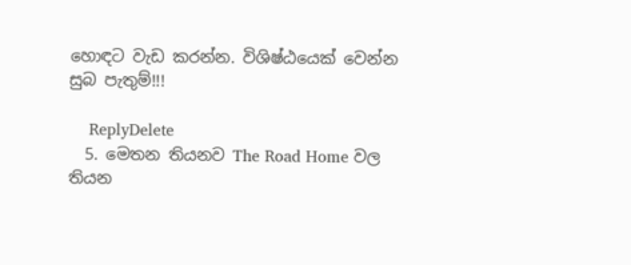හොඳට වැඩ කරන්න. විශිෂ්ඨයෙක් වෙන්න සුබ පැතුම්!!!

    ReplyDelete
  5. මෙතන තියනව The Road Home වල තියන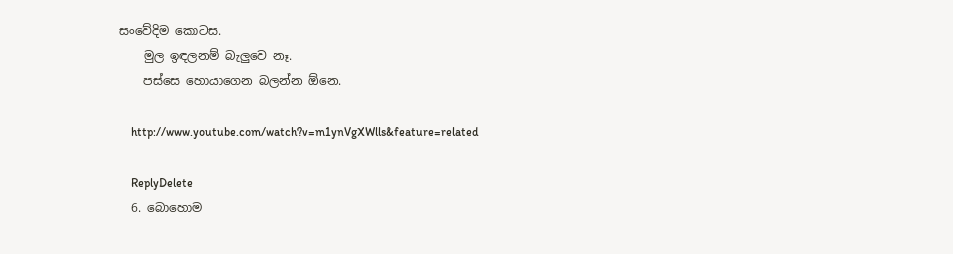සංවේදිම කොටස.
    මුල ඉඳලනම් බැලුවෙ නෑ.
    පස්සෙ හොයාගෙන බලන්න ඕනෙ.

    http://www.youtube.com/watch?v=m1ynVgXWlls&feature=related

    ReplyDelete
  6. බොහොම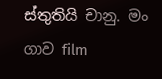ස්තුතියි චානු. මං ගාව film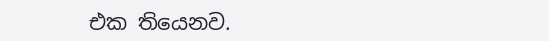එක තියෙනව.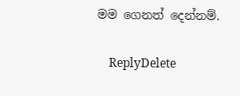මම ගෙනත් දෙන්නම්.

    ReplyDelete